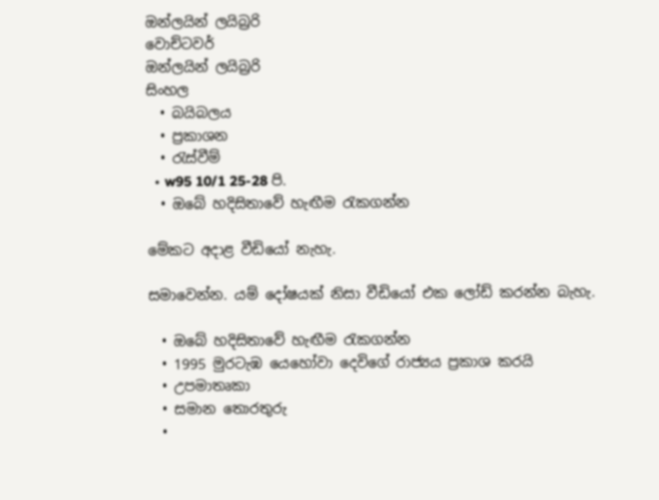ඔන්ලයින් ලයිබ්‍රරි
වොච්ටවර්
ඔන්ලයින් ලයිබ්‍රරි
සිංහල
  • බයිබලය
  • ප්‍රකාශන
  • රැස්වීම්
  • w95 10/1 25-28 පි.
  • ඔබේ හදිසිතාවේ හැඟීම රැකගන්න

මේකට අදාළ වීඩියෝ නැහැ.

සමාවෙන්න. යම් දෝෂයක් නිසා වීඩියෝ එක ලෝඩ් කරන්න බැහැ.

  • ඔබේ හදිසිතාවේ හැඟීම රැකගන්න
  • 1995 මුරටැඹ යෙහෝවා දෙවිගේ රාජ්‍යය ප්‍රකාශ කරයි
  • උපමාතෘකා
  • සමාන තොරතුරු
  •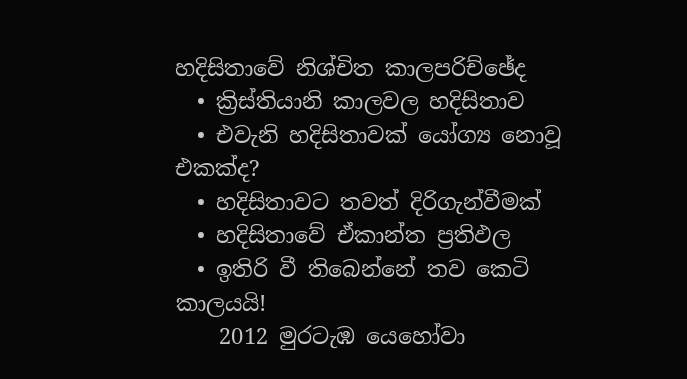හදිසිතාවේ නිශ්චිත කාලපරිච්ඡේද
  • ක්‍රිස්තියානි කාලවල හදිසිතාව
  • එවැනි හදිසිතාවක් යෝග්‍ය නොවූ එකක්ද?
  • හදිසිතාවට තවත් දිරිගැන්වීමක්
  • හදිසිතාවේ ඒකාන්ත ප්‍රතිඵල
  • ඉතිරි වී තිබෙන්නේ තව කෙටි කාලයයි!
    2012 මුරටැඹ යෙහෝවා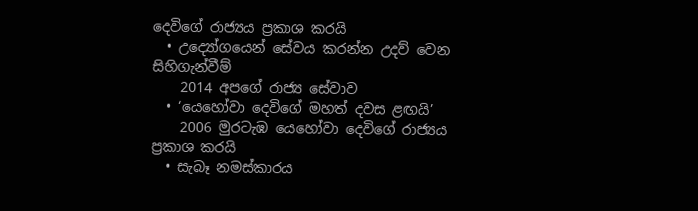දෙවිගේ රාජ්‍යය ප්‍රකාශ කරයි
  • උද්‍යෝගයෙන් සේවය කරන්න උදව් වෙන සිහිගැන්වීම්
    2014 අපගේ රාජ්‍ය සේවාව
  • ‘යෙහෝවා දෙවිගේ මහත් දවස ළඟයි’
    2006 මුරටැඹ යෙහෝවා දෙවිගේ රාජ්‍යය ප්‍රකාශ කරයි
  • සැබෑ නමස්කාරය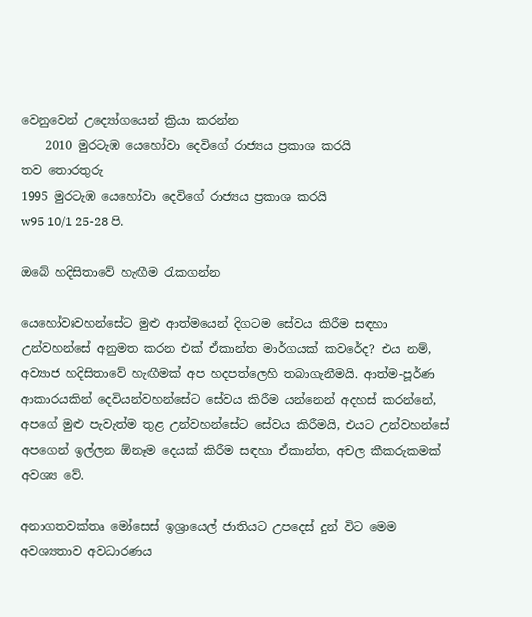වෙනුවෙන් උද්‍යෝගයෙන් ක්‍රියා කරන්න
    2010 මුරටැඹ යෙහෝවා දෙවිගේ රාජ්‍යය ප්‍රකාශ කරයි
තව තොරතුරු
1995 මුරටැඹ යෙහෝවා දෙවිගේ රාජ්‍යය ප්‍රකාශ කරයි
w95 10/1 25-28 පි.

ඔබේ හදිසිතාවේ හැඟීම රැකගන්න

යෙහෝවඃවහන්සේට මුළු ආත්මයෙන් දිගටම සේවය කිරීම සඳහා උන්වහන්සේ අනුමත කරන එක් ඒකාන්ත මාර්ගයක් කවරේද? එය නම්, අව්‍යාජ හදිසිතාවේ හැඟීමක් අප හදපත්ලෙහි තබාගැනීමයි. ආත්ම-පූර්ණ ආකාරයකින් දෙවියන්වහන්සේට සේවය කිරීම යන්නෙන් අදහස් කරන්නේ, අපගේ මුළු පැවැත්ම තුළ උන්වහන්සේට සේවය කිරීමයි, එයට උන්වහන්සේ අපගෙන් ඉල්ලන ඕනෑම දෙයක් කිරීම සඳහා ඒකාන්ත, අචල කීකරුකමක් අවශ්‍ය වේ.

අනාගතවක්තෘ මෝසෙස් ඉශ්‍රායෙල් ජාතියට උපදෙස් දුන් විට මෙම අවශ්‍යතාව අවධාරණය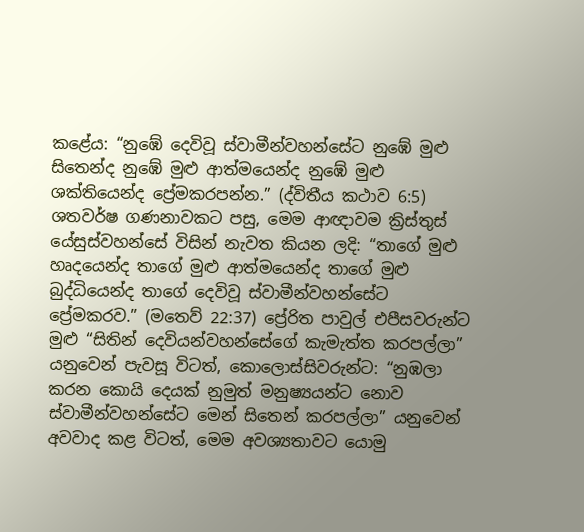කළේය: “නුඹේ දෙවිවූ ස්වාමීන්වහන්සේට නුඹේ මුළු සිතෙන්ද නුඹේ මුළු ආත්මයෙන්ද නුඹේ මුළු ශක්තියෙන්ද ප්‍රේමකරපන්න.” (ද්විතීය කථාව 6:5) ශතවර්ෂ ගණනාවකට පසු, මෙම ආඥාවම ක්‍රිස්තුස් යේසුස්වහන්සේ විසින් නැවත කියන ලදි: “තාගේ මුළු හෘදයෙන්ද තාගේ මුළු ආත්මයෙන්ද තාගේ මුළු බුද්ධියෙන්ද තාගේ දෙවිවූ ස්වාමීන්වහන්සේට ප්‍රේමකරව.” (මතෙව් 22:37) ප්‍රේරිත පාවුල් එපීසවරුන්ට මුළු “සිතින් දෙවියන්වහන්සේගේ කැමැත්ත කරපල්ලා” යනුවෙන් පැවසූ විටත්, කොලොස්සිවරුන්ට: “නුඹලා කරන කොයි දෙයක් නුමුත් මනුෂ්‍යයන්ට නොව ස්වාමීන්වහන්සේට මෙන් සිතෙන් කරපල්ලා” යනුවෙන් අවවාද කළ විටත්, මෙම අවශ්‍යතාවට යොමු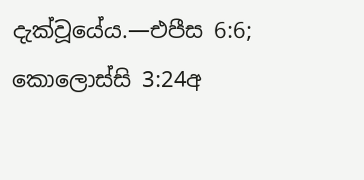දැක්වූයේය.—එපීස 6:6; කොලොස්සි 3:24අ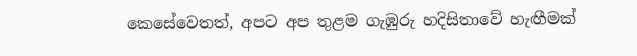කෙසේවෙතත්, අපට අප තුළම ගැඹුරු හදිසිතාවේ හැඟීමක්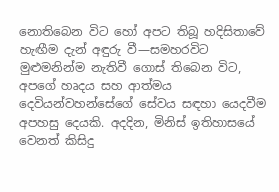නොතිබෙන විට හෝ අපට තිබූ හදිසිතාවේ හැඟීම දැන් අඳුරු වී—සමහරවිට මුළුමනින්ම නැතිවී ගොස් තිබෙන විට, අපගේ හෘදය සහ ආත්මය දෙවියන්වහන්සේගේ සේවය සඳහා යෙදවීම අපහසු දෙයකි. අදදින, මිනිස් ඉතිහාසයේ වෙනත් කිසිදු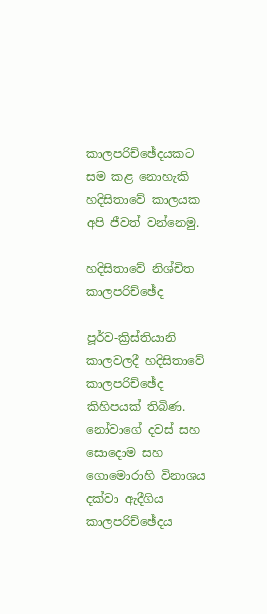කාලපරිච්ඡේදයකට සම කළ නොහැකි හදිසිතාවේ කාලයක අපි ජීවත් වන්නෙමු.

හදිසිතාවේ නිශ්චිත කාලපරිච්ඡේද

පූර්ව-ක්‍රිස්තියානි කාලවලදී හදිසිතාවේ කාලපරිච්ඡේද කිහිපයක් තිබිණ. නෝවාගේ දවස් සහ සොදොම සහ ගොමොරාහි විනාශය දක්වා ඇදීගිය කාලපරිච්ඡේදය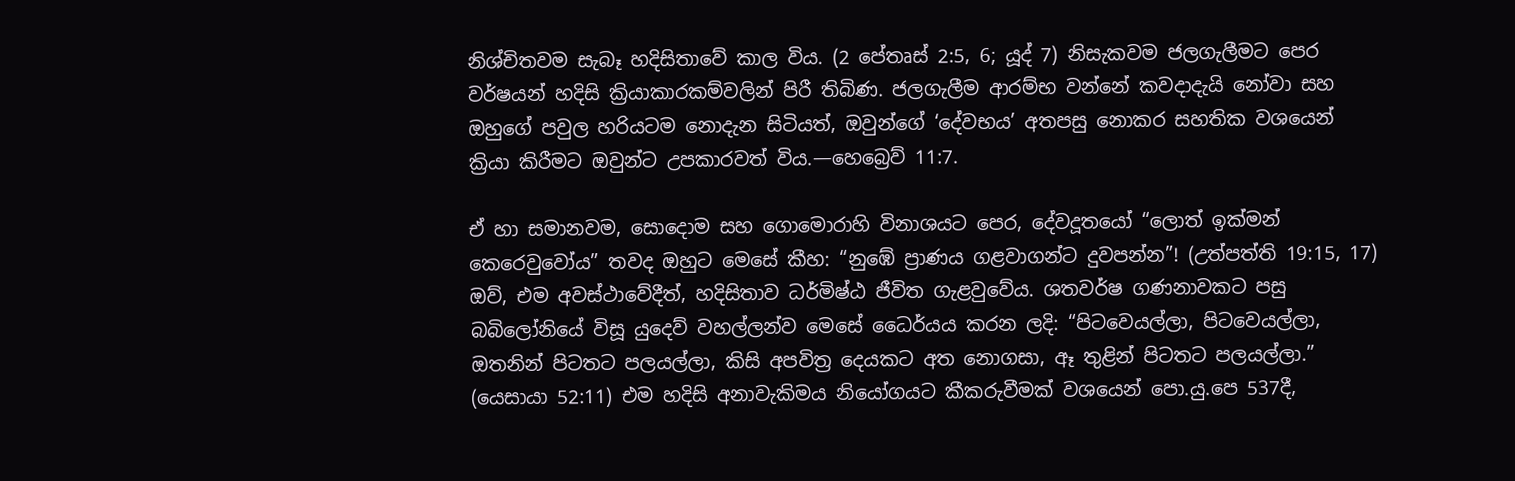නිශ්චිතවම සැබෑ හදිසිතාවේ කාල විය. (2 පේතෘස් 2:5, 6; යූද් 7) නිසැකවම ජලගැලීමට පෙර වර්ෂයන් හදිසි ක්‍රියාකාරකම්වලින් පිරී තිබිණ. ජලගැලීම ආරම්භ වන්නේ කවදාදැයි නෝවා සහ ඔහුගේ පවුල හරියටම නොදැන සිටියත්, ඔවුන්ගේ ‘දේවභය’ අතපසු නොකර සහතික වශයෙන් ක්‍රියා කිරීමට ඔවුන්ට උපකාරවත් විය.—හෙබ්‍රෙව් 11:7.

ඒ හා සමානවම, සොදොම සහ ගොමොරාහි විනාශයට පෙර, දේවදූතයෝ “ලොත් ඉක්මන් කෙරෙවුවෝය” තවද ඔහුට මෙසේ කීහ: “නුඹේ ප්‍රාණය ගළවාගන්ට දුවපන්න”! (උත්පත්ති 19:15, 17) ඔව්, එම අවස්ථාවේදීත්, හදිසිතාව ධර්මිෂ්ඨ ජීවිත ගැළවුවේය. ශතවර්ෂ ගණනාවකට පසු බබිලෝනියේ විසූ යුදෙව් වහල්ලන්ව මෙසේ ධෛර්යය කරන ලදි: “පිටවෙයල්ලා, පිටවෙයල්ලා, ඔතනින් පිටතට පලයල්ලා, කිසි අපවිත්‍ර දෙයකට අත නොගසා, ඈ තුළින් පිටතට පලයල්ලා.” (යෙසායා 52:11) එම හදිසි අනාවැකිමය නියෝගයට කීකරුවීමක් වශයෙන් පො.යු.පෙ 537දී,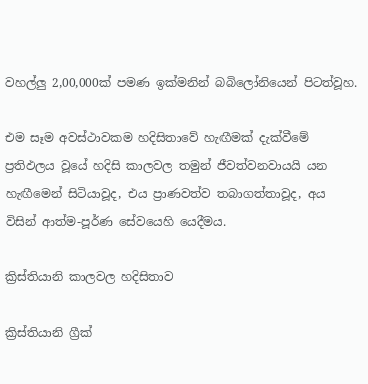වහල්ලු 2,00,000ක් පමණ ඉක්මනින් බබිලෝනියෙන් පිටත්වූහ.

එම සෑම අවස්ථාවකම හදිසිතාවේ හැඟීමක් දැක්වීමේ ප්‍රතිඵලය වූයේ හදිසි කාලවල තමුන් ජීවත්වනවායයි යන හැඟීමෙන් සිටියාවූද, එය ප්‍රාණවත්ව තබාගත්තාවූද, අය විසින් ආත්ම-පූර්ණ සේවයෙහි යෙදීමය.

ක්‍රිස්තියානි කාලවල හදිසිතාව

ක්‍රිස්තියානි ග්‍රීක්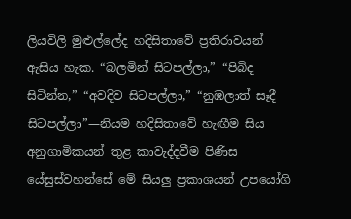ලියවිලි මුළුල්ලේද හදිසිතාවේ ප්‍රතිරාවයන් ඇසිය හැක. “බලමින් සිටපල්ලා,” “පිබිද සිටින්න,” “අවදිව සිටපල්ලා,” “නුඹලාත් සෑදී සිටපල්ලා”—නියම හදිසිතාවේ හැඟීම සිය අනුගාමිකයන් තුළ කාවැද්දවීම පිණිස යේසුස්වහන්සේ මේ සියලු ප්‍රකාශයන් උපයෝගි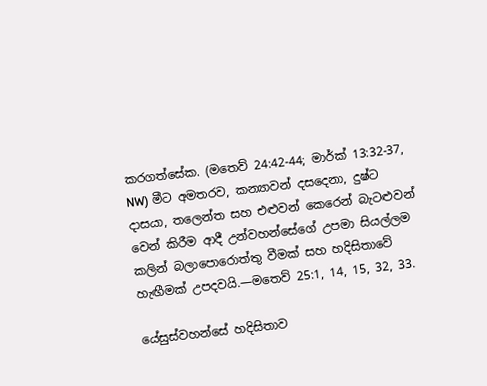කරගත්සේක. (මතෙව් 24:42-44; මාර්ක් 13:32-37, NW) මීට අමතරව, කන්‍යාවන් දසදෙනා, දුෂ්ට දාසයා, තලෙන්ත සහ එළුවන් කෙරෙන් බැටළුවන් වෙන් කිරීම ආදී උන්වහන්සේගේ උපමා සියල්ලම කලින් බලාපොරොත්තු වීමක් සහ හදිසිතාවේ හැඟීමක් උපදවයි.—මතෙව් 25:1, 14, 15, 32, 33.

යේසුස්වහන්සේ හදිසිතාව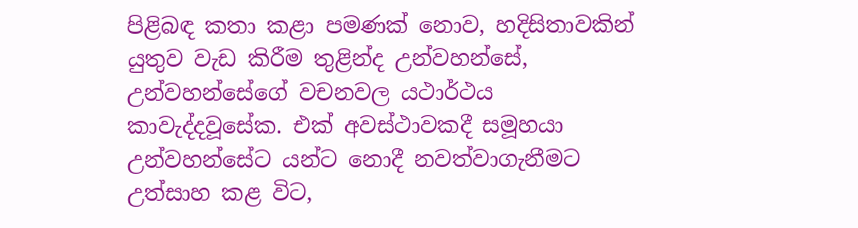පිළිබඳ කතා කළා පමණක් නොව, හදිසිතාවකින් යුතුව වැඩ කිරීම තුළින්ද උන්වහන්සේ, උන්වහන්සේගේ වචනවල යථාර්ථය කාවැද්දවූසේක. එක් අවස්ථාවකදී සමූහයා උන්වහන්සේට යන්ට නොදී නවත්වාගැනීමට උත්සාහ කළ විට,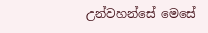උන්වහන්සේ මෙසේ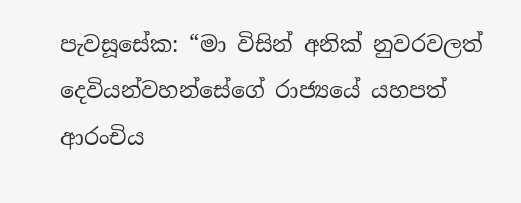පැවසූසේක: “මා විසින් අනික් නුවරවලත් දෙවියන්වහන්සේගේ රාජ්‍යයේ යහපත් ආරංචිය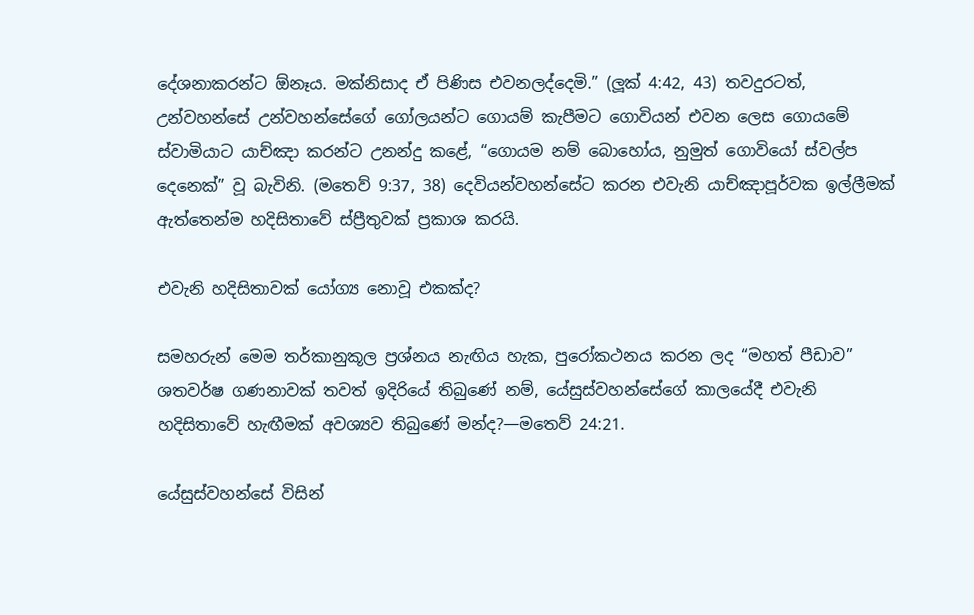දේශනාකරන්ට ඕනෑය. මක්නිසාද ඒ පිණිස එවනලද්දෙමි.” (ලූක් 4:42, 43) තවදුරටත්, උන්වහන්සේ උන්වහන්සේගේ ගෝලයන්ට ගොයම් කැපීමට ගොවියන් එවන ලෙස ගොයමේ ස්වාමියාට යාච්ඤා කරන්ට උනන්දු කළේ, “ගොයම නම් බොහෝය, නුමුත් ගොවියෝ ස්වල්ප දෙනෙක්” වූ බැවිනි. (මතෙව් 9:37, 38) දෙවියන්වහන්සේට කරන එවැනි යාච්ඤාපූර්වක ඉල්ලීමක් ඇත්තෙන්ම හදිසිතාවේ ස්ප්‍රීතුවක් ප්‍රකාශ කරයි.

එවැනි හදිසිතාවක් යෝග්‍ය නොවූ එකක්ද?

සමහරුන් මෙම තර්කානුකූල ප්‍රශ්නය නැඟිය හැක, පුරෝකථනය කරන ලද “මහත් පීඩාව” ශතවර්ෂ ගණනාවක් තවත් ඉදිරියේ තිබුණේ නම්, යේසුස්වහන්සේගේ කාලයේදී එවැනි හදිසිතාවේ හැඟීමක් අවශ්‍යව තිබුණේ මන්ද?—මතෙව් 24:21.

යේසුස්වහන්සේ විසින්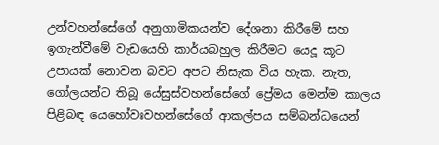උන්වහන්සේගේ අනුගාමිකයන්ව දේශනා කිරීමේ සහ ඉගැන්වීමේ වැඩයෙහි කාර්යබහුල කිරීමට යෙදූ කූට උපායක් නොවන බවට අපට නිසැක විය හැක. නැත, ගෝලයන්ට තිබූ යේසුස්වහන්සේගේ ප්‍රේමය මෙන්ම කාලය පිළිබඳ යෙහෝවඃවහන්සේගේ ආකල්පය සම්බන්ධයෙන්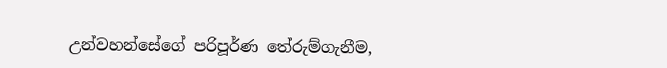උන්වහන්සේගේ පරිපූර්ණ තේරුම්ගැනීම,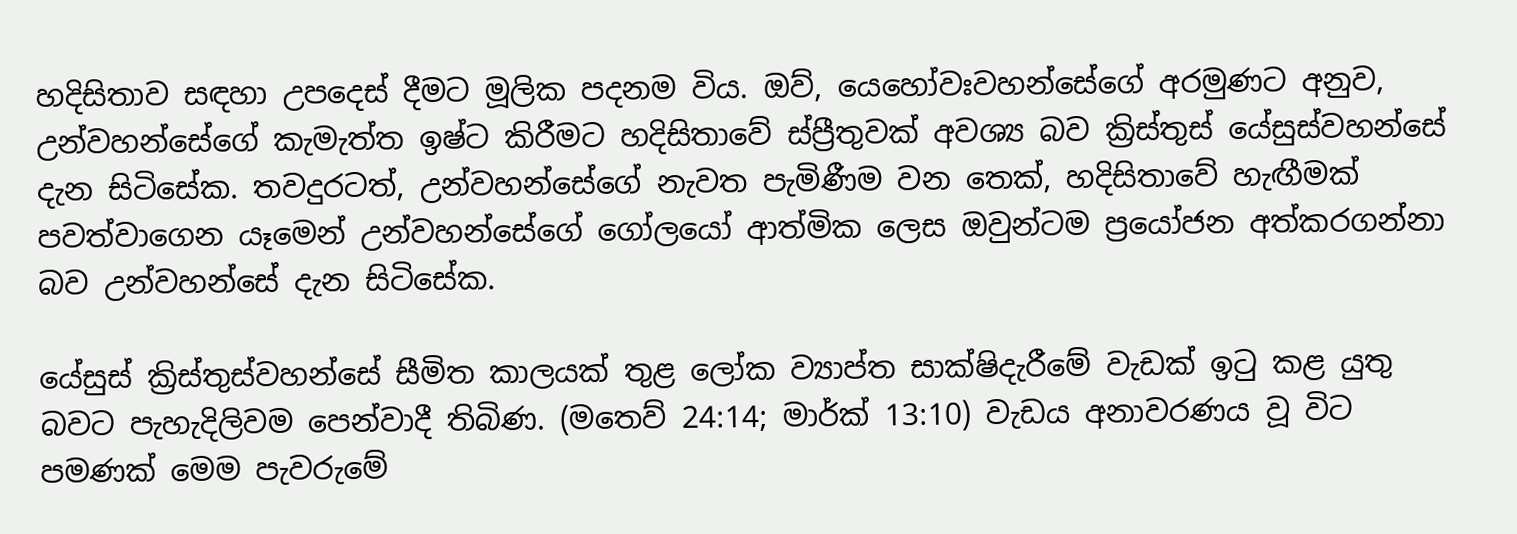හදිසිතාව සඳහා උපදෙස් දීමට මූලික පදනම විය. ඔව්, යෙහෝවඃවහන්සේගේ අරමුණට අනුව, උන්වහන්සේගේ කැමැත්ත ඉෂ්ට කිරීමට හදිසිතාවේ ස්ප්‍රීතුවක් අවශ්‍ය බව ක්‍රිස්තුස් යේසුස්වහන්සේ දැන සිටිසේක. තවදුරටත්, උන්වහන්සේගේ නැවත පැමිණීම වන තෙක්, හදිසිතාවේ හැඟීමක් පවත්වාගෙන යෑමෙන් උන්වහන්සේගේ ගෝලයෝ ආත්මික ලෙස ඔවුන්ටම ප්‍රයෝජන අත්කරගන්නා බව උන්වහන්සේ දැන සිටිසේක.

යේසුස් ක්‍රිස්තුස්වහන්සේ සීමිත කාලයක් තුළ ලෝක ව්‍යාප්ත සාක්ෂිදැරීමේ වැඩක් ඉටු කළ යුතු බවට පැහැදිලිවම පෙන්වාදී තිබිණ. (මතෙව් 24:14; මාර්ක් 13:10) වැඩය අනාවරණය වූ විට පමණක් මෙම පැවරුමේ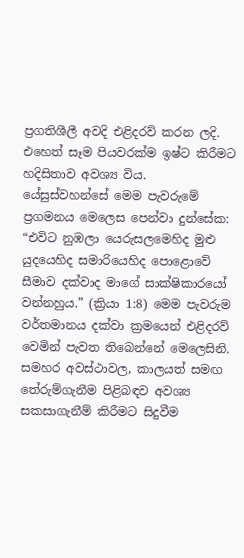ප්‍රගතිශීලී අවදි එළිදරව් කරන ලදි. එහෙත් සෑම පියවරක්ම ඉෂ්ට කිරීමට හදිසිතාව අවශ්‍ය විය. යේසුස්වහන්සේ මෙම පැවරුමේ ප්‍රගමනය මෙලෙස පෙන්වා දුන්සේක: “එවිට නුඹලා යෙරුසලමෙහිද මුළු යුදයෙහිද සමාරියෙහිද පොළොවේ සීමාව දක්වාද මාගේ සාක්ෂිකාරයෝ වන්නහුය.” (ක්‍රියා 1:8) මෙම පැවරුම වර්තමානය දක්වා ක්‍රමයෙන් එළිදරව් වෙමින් පැවත තිබෙන්නේ මෙලෙසිනි. සමහර අවස්ථාවල, කාලයත් සමඟ තේරුම්ගැනීම පිළිබඳව අවශ්‍ය සකසාගැනීම් කිරීමට සිදුවීම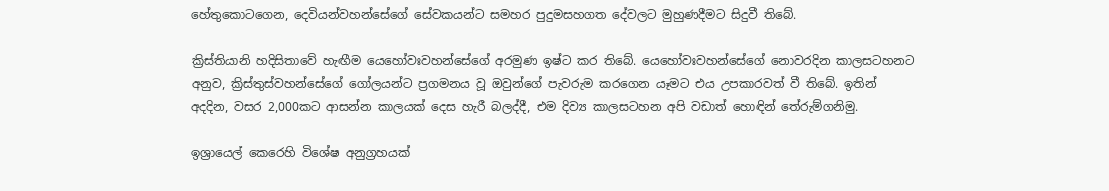හේතුකොටගෙන, දෙවියන්වහන්සේගේ සේවකයන්ට සමහර පුදුමසහගත දේවලට මුහුණදීමට සිදුවී තිබේ.

ක්‍රිස්තියානි හදිසිතාවේ හැඟීම යෙහෝවඃවහන්සේගේ අරමුණ ඉෂ්ට කර තිබේ. යෙහෝවඃවහන්සේගේ නොවරදින කාලසටහනට අනුව, ක්‍රිස්තුස්වහන්සේගේ ගෝලයන්ට ප්‍රගමනය වූ ඔවුන්ගේ පැවරුම කරගෙන යෑමට එය උපකාරවත් වී තිබේ. ඉතින් අදදින, වසර 2,000කට ආසන්න කාලයක් දෙස හැරී බලද්දී, එම දිව්‍ය කාලසටහන අපි වඩාත් හොඳින් තේරුම්ගනිමු.

ඉශ්‍රායෙල් කෙරෙහි විශේෂ අනුග්‍රහයක්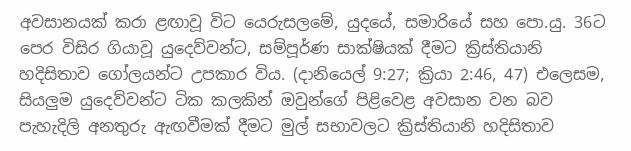අවසානයක් කරා ළඟාවූ විට යෙරුසලමේ, යුදයේ, සමාරියේ සහ පො.යු. 36ට පෙර විසිර ගියාවූ යුදෙව්වන්ට, සම්පූර්ණ සාක්ෂියක් දීමට ක්‍රිස්තියානි හදිසිතාව ගෝලයන්ට උපකාර විය. (දානියෙල් 9:27; ක්‍රියා 2:46, 47) එලෙසම, සියලුම යුදෙව්වන්ට ටික කලකින් ඔවුන්ගේ පිළිවෙළ අවසාන වන බව පැහැදිලි අනතුරු ඇඟවීමක් දීමට මුල් සභාවලට ක්‍රිස්තියානි හදිසිතාව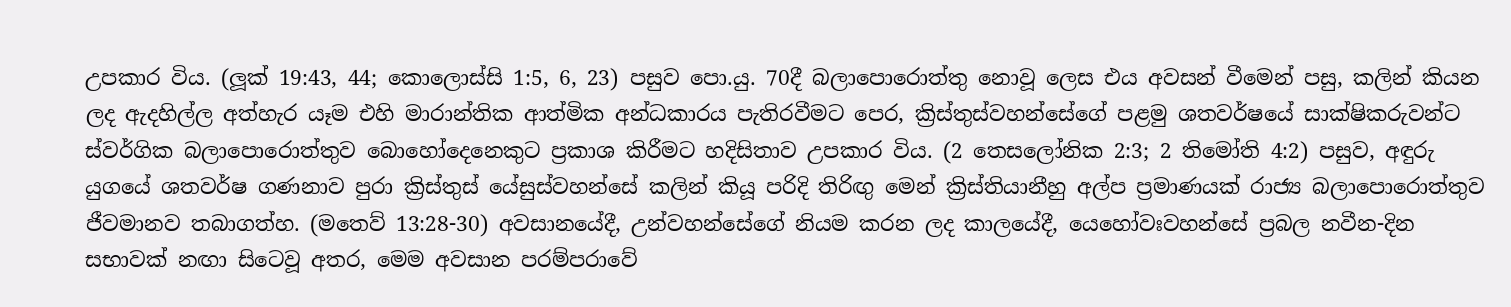උපකාර විය. (ලූක් 19:43, 44; කොලොස්සි 1:5, 6, 23) පසුව පො.යු. 70දී බලාපොරොත්තු නොවූ ලෙස එය අවසන් වීමෙන් පසු, කලින් කියන ලද ඇදහිල්ල අත්හැර යෑම එහි මාරාන්තික ආත්මික අන්ධකාරය පැතිරවීමට පෙර, ක්‍රිස්තුස්වහන්සේගේ පළමු ශතවර්ෂයේ සාක්ෂිකරුවන්ට ස්වර්ගික බලාපොරොත්තුව බොහෝදෙනෙකුට ප්‍රකාශ කිරීමට හදිසිතාව උපකාර විය. (2 තෙසලෝනික 2:3; 2 තිමෝති 4:2) පසුව, අඳුරු යුගයේ ශතවර්ෂ ගණනාව පුරා ක්‍රිස්තුස් යේසුස්වහන්සේ කලින් කියූ පරිදි තිරිඟු මෙන් ක්‍රිස්තියානීහු අල්ප ප්‍රමාණයක් රාජ්‍ය බලාපොරොත්තුව ජීවමානව තබාගත්හ. (මතෙව් 13:28-30) අවසානයේදී, උන්වහන්සේගේ නියම කරන ලද කාලයේදී, යෙහෝවඃවහන්සේ ප්‍රබල නවීන-දින සභාවක් නඟා සිටෙවූ අතර, මෙම අවසාන පරම්පරාවේ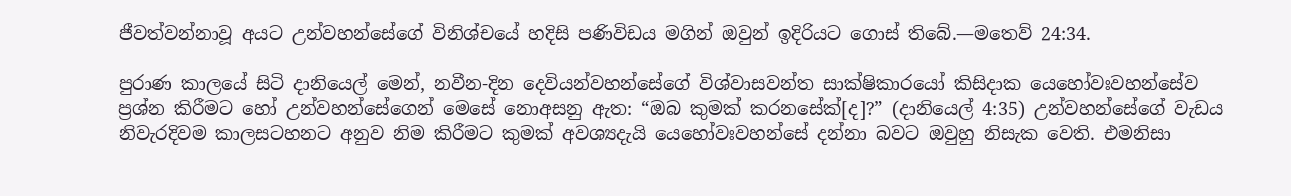ජීවත්වන්නාවූ අයට උන්වහන්සේගේ විනිශ්චයේ හදිසි පණිවිඩය මගින් ඔවුන් ඉදිරියට ගොස් තිබේ.—මතෙව් 24:34.

පුරාණ කාලයේ සිටි දානියෙල් මෙන්, නවීන-දින දෙවියන්වහන්සේගේ විශ්වාසවන්ත සාක්ෂිකාරයෝ කිසිදාක යෙහෝවඃවහන්සේව ප්‍රශ්න කිරීමට හෝ උන්වහන්සේගෙන් මෙසේ නොඅසනු ඇත: “ඔබ කුමක් කරනසේක්[ද]?” (දානියෙල් 4:35) උන්වහන්සේගේ වැඩය නිවැරදිවම කාලසටහනට අනුව නිම කිරීමට කුමක් අවශ්‍යදැයි යෙහෝවඃවහන්සේ දන්නා බවට ඔවුහු නිසැක වෙති. එමනිසා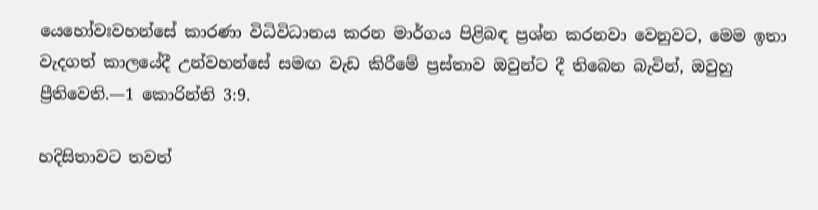යෙහෝවඃවහන්සේ කාරණා විධිවිධානය කරන මාර්ගය පිළිබඳ ප්‍රශ්න කරනවා වෙනුවට, මෙම ඉතා වැදගත් කාලයේදී උන්වහන්සේ සමඟ වැඩ කිරීමේ ප්‍රස්තාව ඔවුන්ට දී තිබෙන බැවින්, ඔවුහු ප්‍රීතිවෙති.—1 කොරින්ති 3:9.

හදිසිතාවට තවත්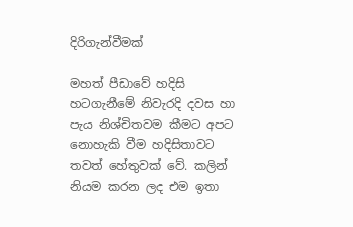දිරිගැන්වීමක්

මහත් පීඩාවේ හදිසි හටගැනීමේ නිවැරදි දවස හා පැය නිශ්චිතවම කීමට අපට නොහැකි වීම හදිසිතාවට තවත් හේතුවක් වේ. කලින් නියම කරන ලද එම ඉතා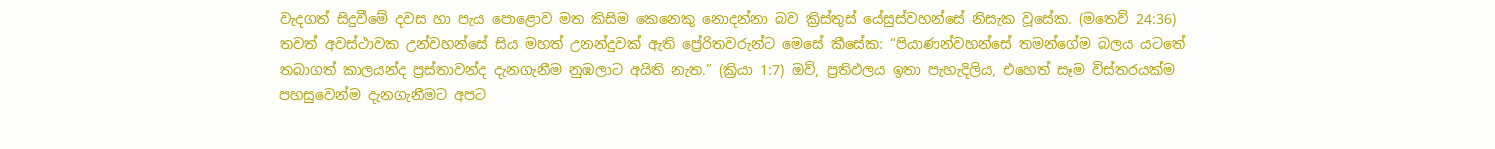වැදගත් සිදුවීමේ දවස හා පැය පොළොව මත කිසිම කෙනෙකු නොදන්නා බව ක්‍රිස්තුස් යේසුස්වහන්සේ නිසැක වූසේක. (මතෙව් 24:36) තවත් අවස්ථාවක උන්වහන්සේ සිය මහත් උනන්දුවක් ඇති ප්‍රේරිතවරුන්ට මෙසේ කීසේක: “පියාණන්වහන්සේ තමන්ගේම බලය යටතේ තබාගත් කාලයන්ද ප්‍රස්තාවන්ද දැනගැනීම නුඹලාට අයිති නැත.” (ක්‍රියා 1:7) ඔව්, ප්‍රතිඵලය ඉතා පැහැදිලිය, එහෙත් සෑම විස්තරයක්ම පහසුවෙන්ම දැනගැනීමට අපට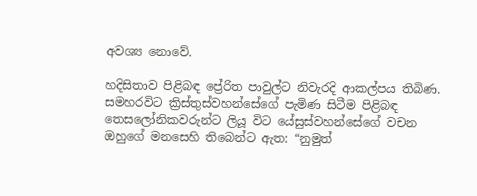අවශ්‍ය නොවේ.

හදිසිතාව පිළිබඳ ප්‍රේරිත පාවුල්ට නිවැරදි ආකල්පය තිබිණ. සමහරවිට ක්‍රිස්තුස්වහන්සේගේ පැමිණ සිටීම පිළිබඳ තෙසලෝනිකවරුන්ට ලියූ විට යේසුස්වහන්සේගේ වචන ඔහුගේ මනසෙහි තිබෙන්ට ඇත: “නුමුත්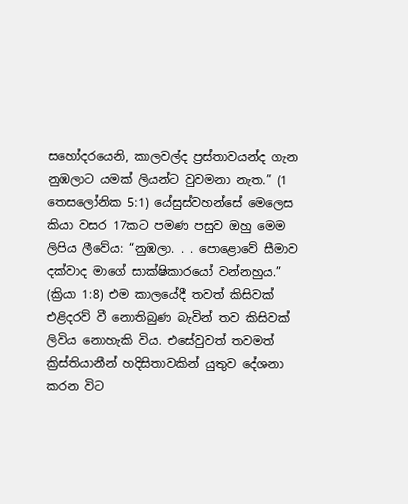සහෝදරයෙනි, කාලවල්ද ප්‍රස්තාවයන්ද ගැන නුඹලාට යමක් ලියන්ට වුවමනා නැත.” (1 තෙසලෝනික 5:1) යේසුස්වහන්සේ මෙලෙස කියා වසර 17කට පමණ පසුව ඔහු මෙම ලිපිය ලීවේය: “නුඹලා. . . පොළොවේ සීමාව දක්වාද මාගේ සාක්ෂිකාරයෝ වන්නහුය.” (ක්‍රියා 1:8) එම කාලයේදී තවත් කිසිවක් එළිදරව් වී නොතිබුණ බැවින් තව කිසිවක් ලිවිය නොහැකි විය. එසේවුවත් තවමත් ක්‍රිස්තියානීන් හදිසිතාවකින් යුතුව දේශනා කරන විට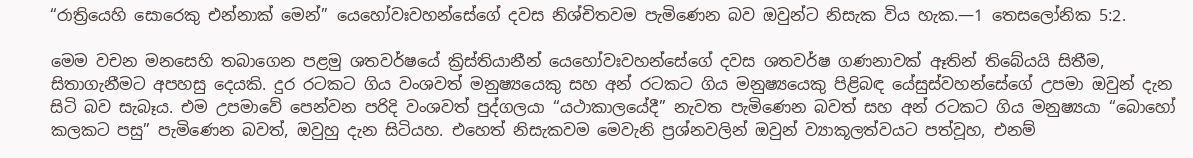“රාත්‍රියෙහි සොරෙකු එන්නාක් මෙන්” යෙහෝවඃවහන්සේගේ දවස නිශ්චිතවම පැමිණෙන බව ඔවුන්ට නිසැක විය හැක.—1 තෙසලෝනික 5:2.

මෙම වචන මනසෙහි තබාගෙන පළමු ශතවර්ෂයේ ක්‍රිස්තියානීන් යෙහෝවඃවහන්සේගේ දවස ශතවර්ෂ ගණනාවක් ඈතින් තිබේයයි සිතීම, සිතාගැනීමට අපහසු දෙයකි. දුර රටකට ගිය වංශවත් මනුෂ්‍යයෙකු සහ අන් රටකට ගිය මනුෂ්‍යයෙකු පිළිබඳ යේසුස්වහන්සේගේ උපමා ඔවුන් දැන සිටි බව සැබෑය. එම උපමාවේ පෙන්වන පරිදි වංශවත් පුද්ගලයා “යථාකාලයේදී” නැවත පැමිණෙන බවත් සහ අන් රටකට ගිය මනුෂ්‍යයා “බොහෝ කලකට පසු” පැමිණෙන බවත්, ඔවුහු දැන සිටියහ. එහෙත් නිසැකවම මෙවැනි ප්‍රශ්නවලින් ඔවුන් ව්‍යාකූලත්වයට පත්වූහ, එනම්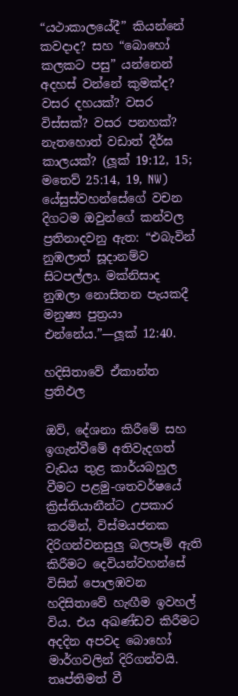“යථාකාලයේදී” කියන්නේ කවදාද? සහ “බොහෝ කලකට පසු” යන්නෙන් අදහස් වන්නේ කුමක්ද? වසර දහයක්? වසර විස්සක්? වසර පනහක්? නැතහොත් වඩාත් දීර්ඝ කාලයක්? (ලූක් 19:12, 15; මතෙව් 25:14, 19, NW) යේසුස්වහන්සේගේ වචන දිගටම ඔවුන්ගේ කන්වල ප්‍රතිනාදවනු ඇත: “එබැවින් නුඹලාත් සූදානම්ව සිටපල්ලා. මක්නිසාද නුඹලා නොසිතන පැයකදී මනුෂ්‍ය පුත්‍රයා එන්නේය.”—ලූක් 12:40.

හදිසිතාවේ ඒකාන්ත ප්‍රතිඵල

ඔව්, දේශනා කිරීමේ සහ ඉගැන්වීමේ අතිවැදගත් වැඩය තුළ කාර්යබහුල වීමට පළමු-ශතවර්ෂයේ ක්‍රිස්තියානීන්ට උපකාර කරමින්, විස්මයජනක දිරිගන්වනසුලු බලපෑම් ඇති කිරීමට දෙවියන්වහන්සේ විසින් පොලඹවන හදිසිතාවේ හැඟීම ඉවහල් විය. එය අඛණ්ඩව කිරීමට අදදින අපවද බොහෝ මාර්ගවලින් දිරිගන්වයි. තෘප්තිමත් වී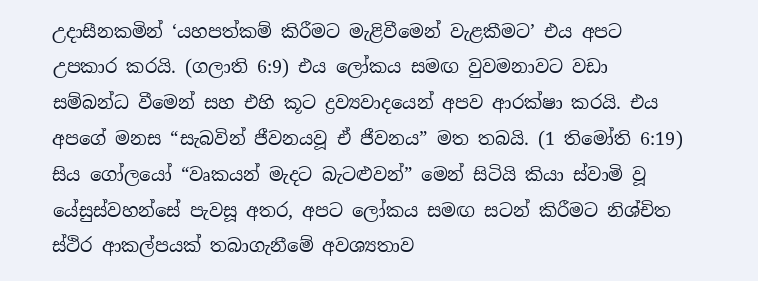උදාසීනකමින් ‘යහපත්කම් කිරීමට මැළිවීමෙන් වැළකීමට’ එය අපට උපකාර කරයි. (ගලාති 6:9) එය ලෝකය සමඟ වුවමනාවට වඩා සම්බන්ධ වීමෙන් සහ එහි කූට ද්‍රව්‍යවාදයෙන් අපව ආරක්ෂා කරයි. එය අපගේ මනස “සැබවින් ජීවනයවූ ඒ ජීවනය” මත තබයි. (1 තිමෝති 6:19) සිය ගෝලයෝ “වෘකයන් මැදට බැටළුවන්” මෙන් සිටියි කියා ස්වාමි වූ යේසුස්වහන්සේ පැවසූ අතර, අපට ලෝකය සමඟ සටන් කිරීමට නිශ්චිත ස්ථිර ආකල්පයක් තබාගැනීමේ අවශ්‍යතාව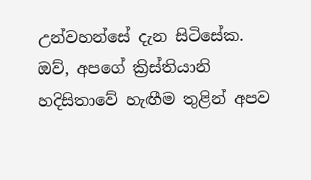උන්වහන්සේ දැන සිටිසේක. ඔව්, අපගේ ක්‍රිස්තියානි හදිසිතාවේ හැඟීම තුළින් අපව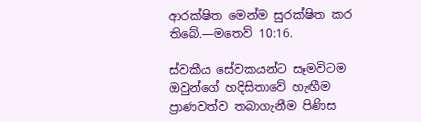ආරක්ෂිත මෙන්ම සුරක්ෂිත කර තිබේ.—මතෙව් 10:16.

ස්වකීය සේවකයන්ට සෑමවිටම ඔවුන්ගේ හදිසිතාවේ හැඟීම ප්‍රාණවත්ව තබාගැනීම පිණිස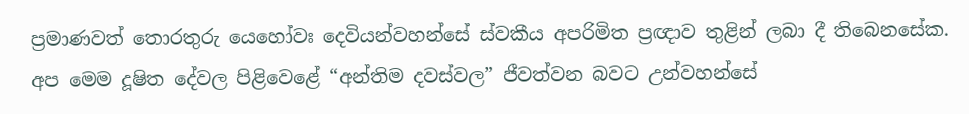ප්‍රමාණවත් තොරතුරු යෙහෝවඃ දෙවියන්වහන්සේ ස්වකීය අපරිමිත ප්‍රඥාව තුළින් ලබා දී තිබෙනසේක. අප මෙම දූෂිත දේවල පිළිවෙළේ “අන්තිම දවස්වල” ජීවත්වන බවට උන්වහන්සේ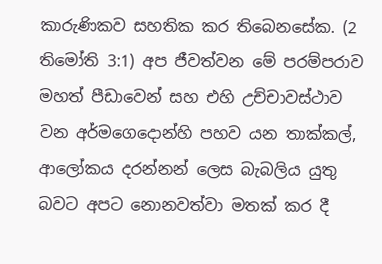කාරුණිකව සහතික කර තිබෙනසේක. (2 තිමෝති 3:1) අප ජීවත්වන මේ පරම්පරාව මහත් පීඩාවෙන් සහ එහි උච්චාවස්ථාව වන අර්මගෙදොන්හි පහව යන තාක්කල්, ආලෝකය දරන්නන් ලෙස බැබලිය යුතු බවට අපට නොනවත්වා මතක් කර දී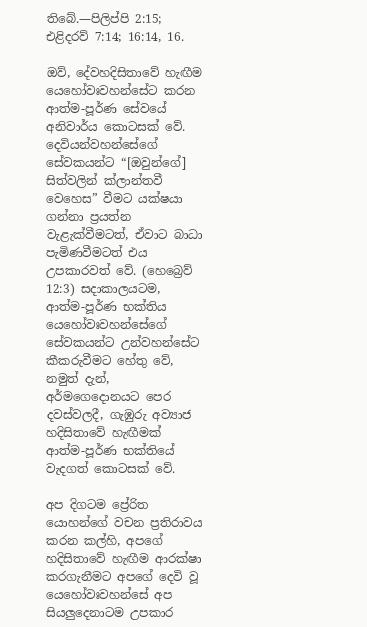තිබේ.—පිලිප්පි 2:15; එළිදරව් 7:14; 16:14, 16.

ඔව්, දේවහදිසිතාවේ හැඟීම යෙහෝවඃවහන්සේට කරන ආත්ම-පූර්ණ සේවයේ අනිවාර්ය කොටසක් වේ. දෙවියන්වහන්සේගේ සේවකයන්ට “[ඔවුන්ගේ] සිත්වලින් ක්ලාන්තවී වෙහෙස” වීමට යක්ෂයා ගන්නා ප්‍රයත්න වැළැක්වීමටත්, ඒවාට බාධා පැමිණවීමටත් එය උපකාරවත් වේ. (හෙබ්‍රෙව් 12:3) සදාකාලයටම, ආත්ම-පූර්ණ භක්තිය යෙහෝවඃවහන්සේගේ සේවකයන්ට උන්වහන්සේට කීකරුවීමට හේතු වේ, නමුත් දැන්, අර්මගෙදොනයට පෙර දවස්වලදී, ගැඹුරු අව්‍යාජ හදිසිතාවේ හැඟීමක් ආත්ම-පූර්ණ භක්තියේ වැදගත් කොටසක් වේ.

අප දිගටම ප්‍රේරිත යොහන්ගේ වචන ප්‍රතිරාවය කරන කල්හි, අපගේ හදිසිතාවේ හැඟීම ආරක්ෂා කරගැනීමට අපගේ දෙවි වූ යෙහෝවඃවහන්සේ අප සියලුදෙනාටම උපකාර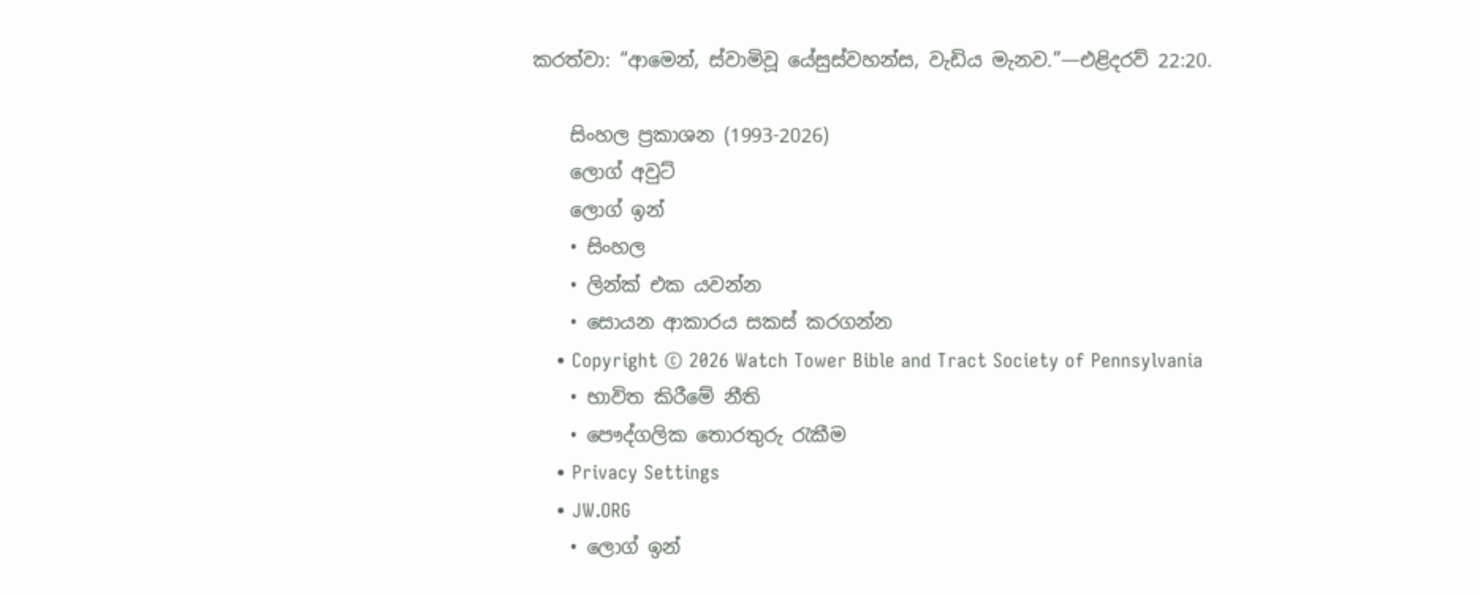කරත්වා: “ආමෙන්, ස්වාමිවූ යේසුස්වහන්ස, වැඩිය මැනව.”—එළිදරව් 22:20.

    සිංහල ප්‍රකාශන (1993-2026)
    ලොග් අවුට්
    ලොග් ඉන්
    • සිංහල
    • ලින්ක් එක යවන්න
    • සොයන ආකාරය සකස් කරගන්න
    • Copyright © 2026 Watch Tower Bible and Tract Society of Pennsylvania
    • භාවිත කිරීමේ නීති
    • පෞද්ගලික තොරතුරු රැකීම
    • Privacy Settings
    • JW.ORG
    • ලොග් ඉන්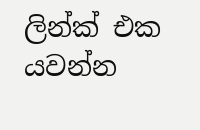ලින්ක් එක යවන්න